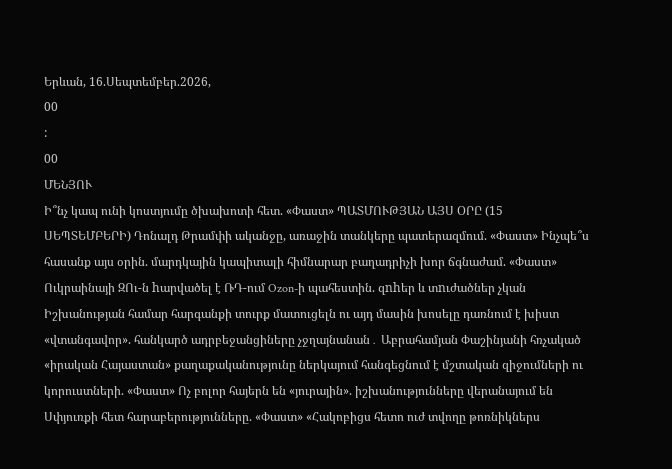Երևան, 16.Սեպտեմբեր.2026,
00
:
00
ՄԵՆՅՈՒ
Ի՞նչ կապ ունի կոստյումը ծխախոտի հետ. «Փաստ» ՊԱՏՄՈՒԹՅԱՆ ԱՅՍ ՕՐԸ (15 ՍԵՊՏԵՄԲԵՐԻ) Դոնալդ Թրամփի ականջը, առաջին տանկերը պատերազմում. «Փաստ» Ինչպե՞ս հասանք այս օրին. մարդկային կապիտալի հիմնարար բաղադրիչի խոր ճգնաժամ. «Փաստ» Ուկրաինայի ԶՈւ-ն hարվածել է ՌԴ-ում Ozon-ի պահեստին. զnhեր և տnւժածներ չկան Իշխանության համար հարգանքի տուրք մատուցելն ու այդ մասին խոսելը դառնում է խիստ «վտանգավոր». հանկարծ ադրբեջանցիները չջղայնանան․ Աբրահամյան Փաշինյանի հռչակած «իրական Հայաստան» քաղաքականությունը ներկայում հանգեցնում է մշտական զիջումների ու կորուստների. «Փաստ» Ոչ բոլոր հայերն են «յուրային». իշխանությունները վերանայում են Սփյուռքի հետ հարաբերությունները. «Փաստ» «Հակոբիցս հետո ուժ տվողը թոռնիկներս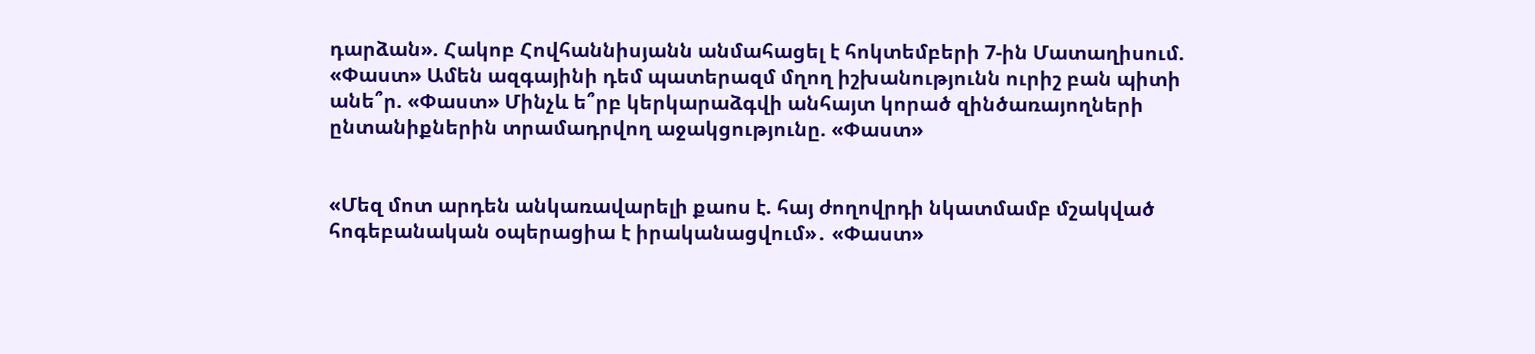դարձան». Հակոբ Հովհաննիսյանն անմահացել է հոկտեմբերի 7-ին Մատաղիսում. «Փաստ» Ամեն ազգայինի դեմ պատերազմ մղող իշխանությունն ուրիշ բան պիտի անե՞ր. «Փաստ» Մինչև ե՞րբ կերկարաձգվի անհայտ կորած զինծառայողների ընտանիքներին տրամադրվող աջակցությունը. «Փաստ»


«Մեզ մոտ արդեն անկառավարելի քաոս է. հայ ժողովրդի նկատմամբ մշակված հոգեբանական օպերացիա է իրականացվում»․ «Փաստ»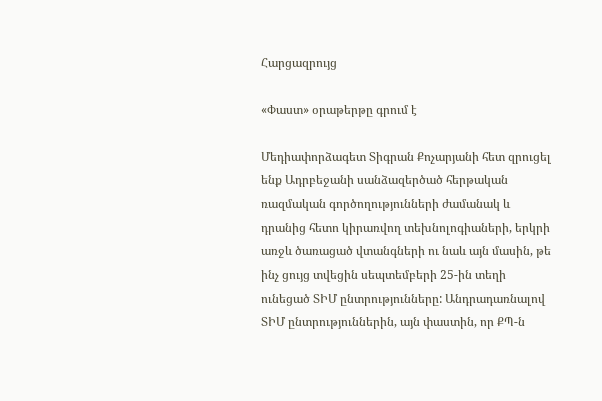Հարցազրույց

«Փաստ» օրաթերթը գրում է

Մեդիափորձագետ Տիգրան Քոչարյանի հետ զրուցել ենք Ադրբեջանի սանձազերծած հերթական ռազմական գործողությունների ժամանակ և դրանից հետո կիրառվող տեխնոլոգիաների, երկրի առջև ծառացած վտանգների ու նաև այն մասին, թե ինչ ցույց տվեցին սեպտեմբերի 25-ին տեղի ունեցած ՏԻՄ ընտրությունները: Անդրադառնալով ՏԻՄ ընտրություններին, այն փաստին, որ ՔՊ-ն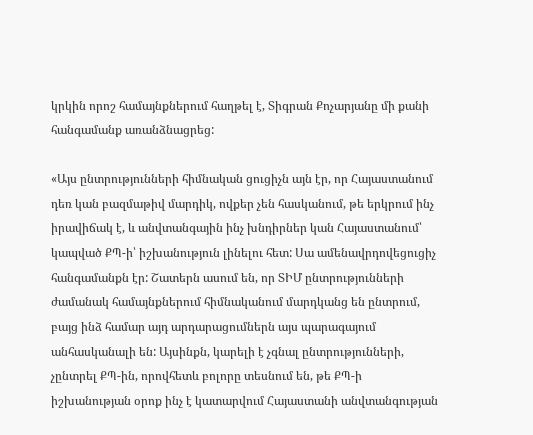կրկին որոշ համայնքներում հաղթել է, Տիգրան Քոչարյանը մի քանի հանգամանք առանձնացրեց:

«Այս ընտրությունների հիմնական ցուցիչն այն էր, որ Հայաստանում դեռ կան բազմաթիվ մարդիկ, ովքեր չեն հասկանում, թե երկրում ինչ իրավիճակ է, և անվտանգային ինչ խնդիրներ կան Հայաստանում՝ կապված ՔՊ-ի՝ իշխանություն լինելու հետ: Սա ամենավրդովեցուցիչ հանգամանքն էր: Շատերն ասում են, որ ՏԻՄ ընտրությունների ժամանակ համայնքներում հիմնականում մարդկանց են ընտրում, բայց ինձ համար այդ արդարացումներն այս պարագայում անհասկանալի են: Այսինքն, կարելի է չգնալ ընտրությունների, չընտրել ՔՊ-ին, որովհետև բոլորը տեսնում են, թե ՔՊ-ի իշխանության օրոք ինչ է կատարվում Հայաստանի անվտանգության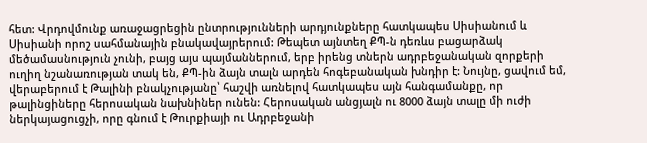հետ: Վրդովմունք առաջացրեցին ընտրությունների արդյունքները հատկապես Սիսիանում և Սիսիանի որոշ սահմանային բնակավայրերում: Թեպետ այնտեղ ՔՊ-ն դեռևս բացարձակ մեծամասնություն չունի, բայց այս պայմաններում, երբ իրենց տներն ադրբեջանական զորքերի ուղիղ նշանառության տակ են, ՔՊ-ին ձայն տալն արդեն հոգեբանական խնդիր է: Նույնը, ցավում եմ, վերաբերում է Թալինի բնակչությանը՝ հաշվի առնելով հատկապես այն հանգամանքը, որ թալինցիները հերոսական նախնիներ ունեն: Հերոսական անցյալն ու 8000 ձայն տալը մի ուժի ներկայացուցչի, որը գնում է Թուրքիայի ու Ադրբեջանի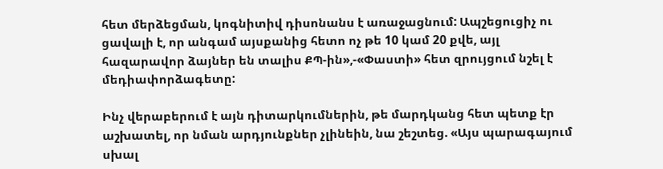հետ մերձեցման, կոգնիտիվ դիսոնանս է առաջացնում: Ապշեցուցիչ ու ցավալի է, որ անգամ այսքանից հետո ոչ թե 10 կամ 20 քվե, այլ հազարավոր ձայներ են տալիս ՔՊ-ին»,-«Փաստի» հետ զրույցում նշել է մեդիափորձագետը:

Ինչ վերաբերում է այն դիտարկումներին, թե մարդկանց հետ պետք էր աշխատել, որ նման արդյունքներ չլինեին, նա շեշտեց. «Այս պարագայում սխալ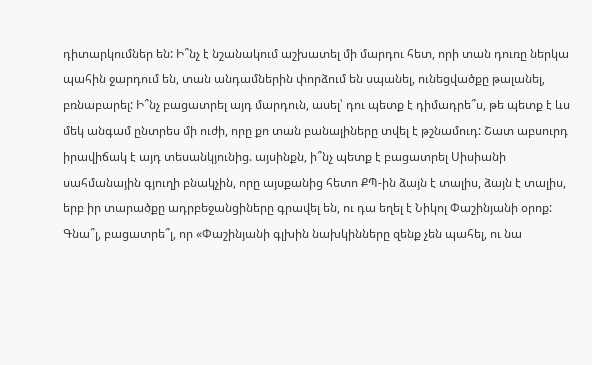դիտարկումներ են: Ի՞նչ է նշանակում աշխատել մի մարդու հետ, որի տան դուռը ներկա պահին ջարդում են, տան անդամներին փորձում են սպանել, ունեցվածքը թալանել, բռնաբարել: Ի՞նչ բացատրել այդ մարդուն, ասել՝ դու պետք է դիմադրե՞ս, թե պետք է ևս մեկ անգամ ընտրես մի ուժի, որը քո տան բանալիները տվել է թշնամուդ: Շատ աբսուրդ իրավիճակ է այդ տեսանկյունից. այսինքն, ի՞նչ պետք է բացատրել Սիսիանի սահմանային գյուղի բնակչին, որը այսքանից հետո ՔՊ-ին ձայն է տալիս, ձայն է տալիս, երբ իր տարածքը ադրբեջանցիները գրավել են, ու դա եղել է Նիկոլ Փաշինյանի օրոք: Գնա՞լ, բացատրե՞լ, որ «Փաշինյանի գլխին նախկինները զենք չեն պահել, ու նա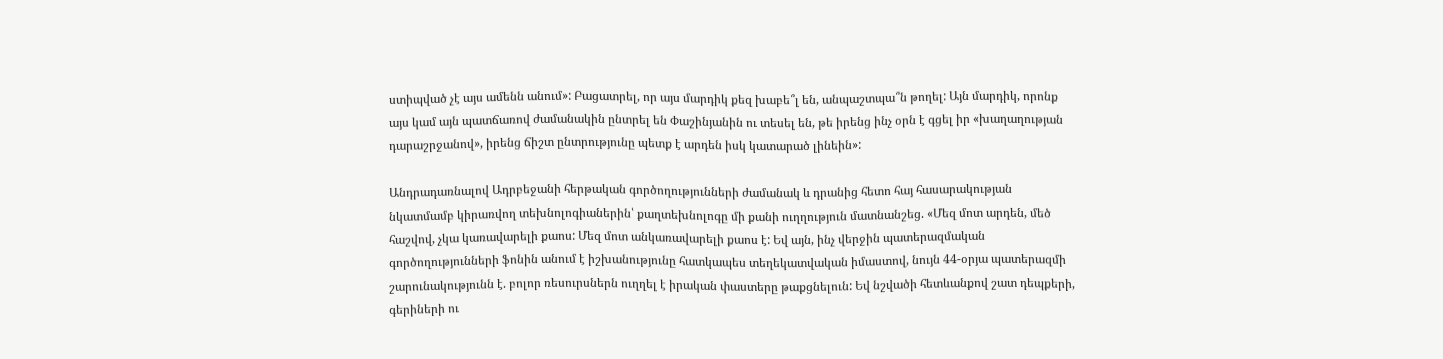ստիպված չէ այս ամենն անում»: Բացատրել, որ այս մարդիկ քեզ խաբե՞լ են, անպաշտպա՞ն թողել: Այն մարդիկ, որոնք այս կամ այն պատճառով ժամանակին ընտրել են Փաշինյանին ու տեսել են, թե իրենց ինչ օրն է գցել իր «խաղաղության դարաշրջանով», իրենց ճիշտ ընտրությունը պետք է արդեն իսկ կատարած լինեին»:

Անդրադառնալով Ադրբեջանի հերթական գործողությունների ժամանակ և դրանից հետո հայ հասարակության նկատմամբ կիրառվող տեխնոլոգիաներին՝ քաղտեխնոլոգը մի քանի ուղղություն մատնանշեց. «Մեզ մոտ արդեն, մեծ հաշվով, չկա կառավարելի քաոս: Մեզ մոտ անկառավարելի քաոս է: Եվ այն, ինչ վերջին պատերազմական գործողությունների ֆոնին անում է իշխանությունը հատկապես տեղեկատվական իմաստով, նույն 44-օրյա պատերազմի շարունակությունն է. բոլոր ռեսուրսներն ուղղել է իրական փաստերը թաքցնելուն: Եվ նշվածի հետևանքով շատ դեպքերի, գերիների ու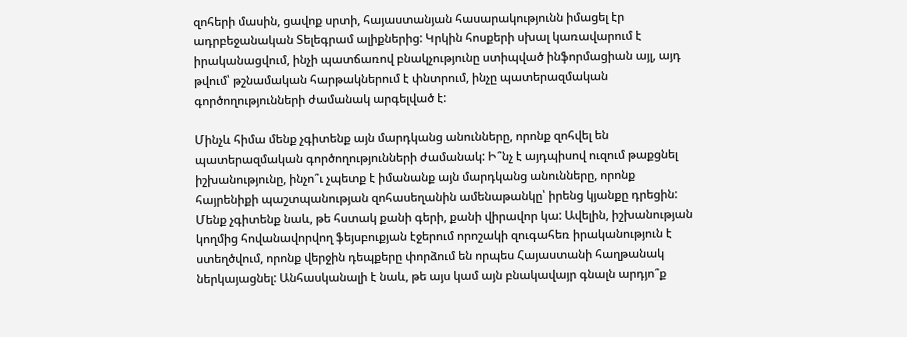զոհերի մասին, ցավոք սրտի, հայաստանյան հասարակությունն իմացել էր ադրբեջանական Տելեգրամ ալիքներից: Կրկին հոսքերի սխալ կառավարում է իրականացվում, ինչի պատճառով բնակչությունը ստիպված ինֆորմացիան այլ, այդ թվում՝ թշնամական հարթակներում է փնտրում, ինչը պատերազմական գործողությունների ժամանակ արգելված է:

Մինչև հիմա մենք չգիտենք այն մարդկանց անունները, որոնք զոհվել են պատերազմական գործողությունների ժամանակ: Ի՞նչ է այդպիսով ուզում թաքցնել իշխանությունը, ինչո՞ւ չպետք է իմանանք այն մարդկանց անունները, որոնք հայրենիքի պաշտպանության զոհասեղանին ամենաթանկը՝ իրենց կյանքը դրեցին: Մենք չգիտենք նաև, թե հստակ քանի գերի, քանի վիրավոր կա: Ավելին, իշխանության կողմից հովանավորվող ֆեյսբուքյան էջերում որոշակի զուգահեռ իրականություն է ստեղծվում, որոնք վերջին դեպքերը փորձում են որպես Հայաստանի հաղթանակ ներկայացնել: Անհասկանալի է նաև, թե այս կամ այն բնակավայր գնալն արդյո՞ք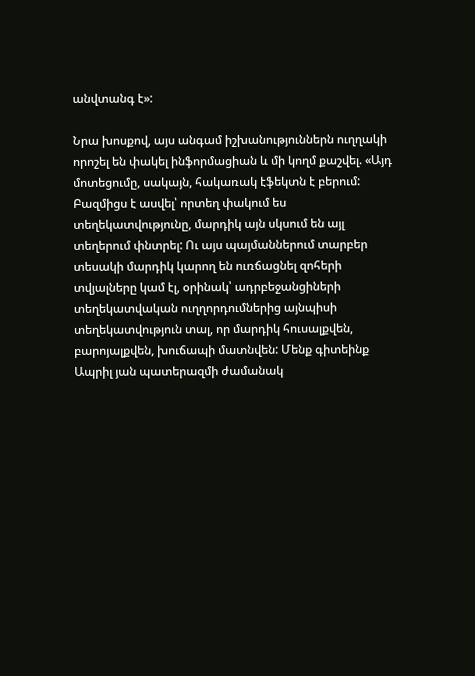անվտանգ է»:

Նրա խոսքով, այս անգամ իշխանություններն ուղղակի որոշել են փակել ինֆորմացիան և մի կողմ քաշվել. «Այդ մոտեցումը, սակայն, հակառակ էֆեկտն է բերում: Բազմիցս է ասվել՝ որտեղ փակում ես տեղեկատվությունը, մարդիկ այն սկսում են այլ տեղերում փնտրել: Ու այս պայմաններում տարբեր տեսակի մարդիկ կարող են ուռճացնել զոհերի տվյալները կամ էլ, օրինակ՝ ադրբեջանցիների տեղեկատվական ուղղորդումներից այնպիսի տեղեկատվություն տալ, որ մարդիկ հուսալքվեն, բարոյալքվեն, խուճապի մատնվեն: Մենք գիտեինք Ապրիլ յան պատերազմի ժամանակ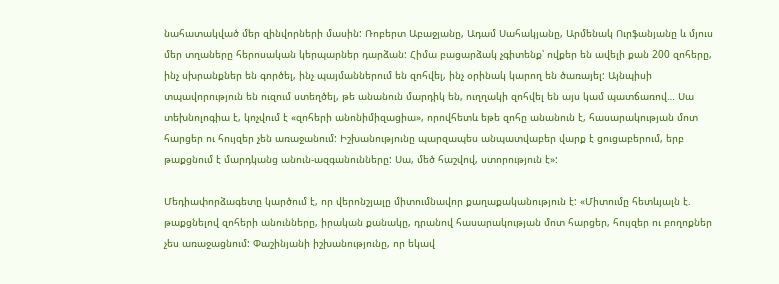նահատակված մեր զինվորների մասին: Ռոբերտ Աբաջյանը, Ադամ Սահակյանը, Արմենակ Ուրֆանյանը և մյուս մեր տղաները հերոսական կերպարներ դարձան: Հիմա բացարձակ չգիտենք՝ ովքեր են ավելի քան 200 զոհերը, ինչ սխրանքներ են գործել, ինչ պայմաններում են զոհվել, ինչ օրինակ կարող են ծառայել: Այնպիսի տպավորություն են ուզում ստեղծել, թե անանուն մարդիկ են, ուղղակի զոհվել են այս կամ պատճառով… Սա տեխնոլոգիա է, կոչվում է «զոհերի անոնիմիզացիա», որովհետև եթե զոհը անանուն է, հասարակության մոտ հարցեր ու հույզեր չեն առաջանում: Իշխանությունը պարզապես անպատվաբեր վարք է ցուցաբերում, երբ թաքցնում է մարդկանց անուն-ազգանունները: Սա, մեծ հաշվով, ստորություն է»:

Մեդիափորձագետը կարծում է, որ վերոնշյալը միտումնավոր քաղաքականություն է: «Միտումը հետևյալն է. թաքցնելով զոհերի անունները, իրական քանակը, դրանով հասարակության մոտ հարցեր, հույզեր ու բողոքներ չես առաջացնում: Փաշինյանի իշխանությունը, որ եկավ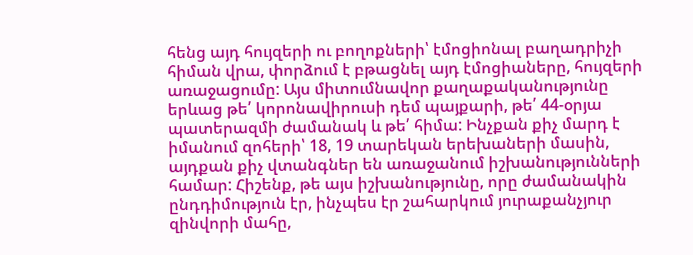հենց այդ հույզերի ու բողոքների՝ էմոցիոնալ բաղադրիչի հիման վրա, փորձում է բթացնել այդ էմոցիաները, հույզերի առաջացումը: Այս միտումնավոր քաղաքականությունը երևաց թե՛ կորոնավիրուսի դեմ պայքարի, թե՛ 44-օրյա պատերազմի ժամանակ և թե՛ հիմա: Ինչքան քիչ մարդ է իմանում զոհերի՝ 18, 19 տարեկան երեխաների մասին, այդքան քիչ վտանգներ են առաջանում իշխանությունների համար: Հիշենք, թե այս իշխանությունը, որը ժամանակին ընդդիմություն էր, ինչպես էր շահարկում յուրաքանչյուր զինվորի մահը,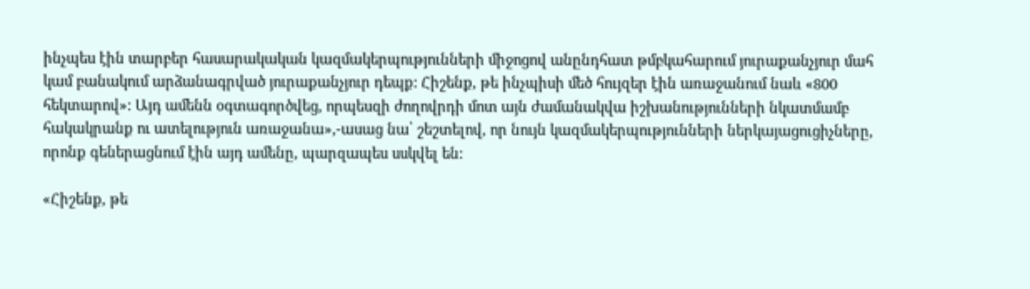ինչպես էին տարբեր հասարակական կազմակերպությունների միջոցով անընդհատ թմբկահարում յուրաքանչյուր մահ կամ բանակում արձանագրված յուրաքանչյուր դեպք: Հիշենք, թե ինչպիսի մեծ հույզեր էին առաջանում նաև «800 հեկտարով»: Այդ ամենն օգտագործվեց, որպեսզի ժողովրդի մոտ այն ժամանակվա իշխանությունների նկատմամբ հակակրանք ու ատելություն առաջանա»,-ասաց նա՝ շեշտելով, որ նույն կազմակերպությունների ներկայացուցիչները, որոնք գեներացնում էին այդ ամենը, պարզապես սսկվել են:

«Հիշենք, թե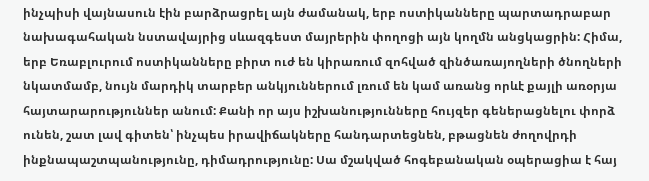ինչպիսի վայնասուն էին բարձրացրել այն ժամանակ, երբ ոստիկանները պարտադրաբար նախագահական նստավայրից սևազգեստ մայրերին փողոցի այն կողմն անցկացրին: Հիմա, երբ Եռաբլուրում ոստիկանները բիրտ ուժ են կիրառում զոհված զինծառայողների ծնողների նկատմամբ, նույն մարդիկ տարբեր անկյուններում լռում են կամ առանց որևէ քայլի առօրյա հայտարարություններ անում: Քանի որ այս իշխանությունները հույզեր գեներացնելու փորձ ունեն, շատ լավ գիտեն՝ ինչպես իրավիճակները հանդարտեցնեն, բթացնեն ժողովրդի ինքնապաշտպանությունը, դիմադրությունը: Սա մշակված հոգեբանական օպերացիա է հայ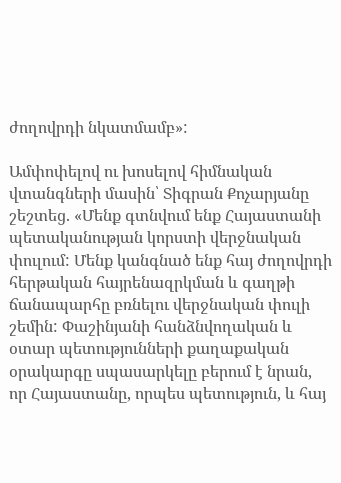ժողովրդի նկատմամբ»:

Ամփոփելով ու խոսելով հիմնական վտանգների մասին՝ Տիգրան Քոչարյանը շեշտեց. «Մենք գտնվում ենք Հայաստանի պետականության կորստի վերջնական փուլում: Մենք կանգնած ենք հայ ժողովրդի հերթական հայրենազրկման և գաղթի ճանապարհը բռնելու վերջնական փուլի շեմին: Փաշինյանի հանձնվողական և օտար պետությունների քաղաքական օրակարգը սպասարկելը բերում է նրան, որ Հայաստանը, որպես պետություն, և հայ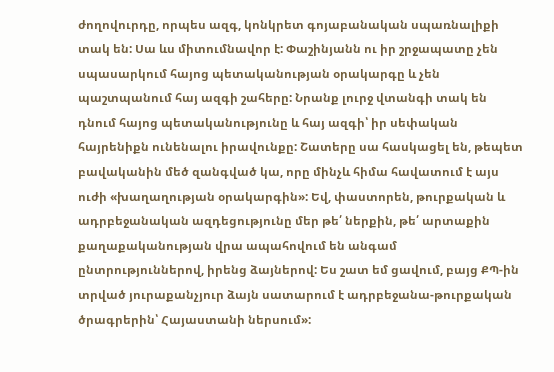ժողովուրդը, որպես ազգ, կոնկրետ գոյաբանական սպառնալիքի տակ են: Սա ևս միտումնավոր է: Փաշինյանն ու իր շրջապատը չեն սպասարկում հայոց պետականության օրակարգը և չեն պաշտպանում հայ ազգի շահերը: Նրանք լուրջ վտանգի տակ են դնում հայոց պետականությունը և հայ ազգի՝ իր սեփական հայրենիքն ունենալու իրավունքը: Շատերը սա հասկացել են, թեպետ բավականին մեծ զանգված կա, որը մինչև հիմա հավատում է այս ուժի «խաղաղության օրակարգին»: Եվ, փաստորեն, թուրքական և ադրբեջանական ազդեցությունը մեր թե՛ ներքին, թե՛ արտաքին քաղաքականության վրա ապահովում են անգամ ընտրություններով, իրենց ձայներով: Ես շատ եմ ցավում, բայց ՔՊ-ին տրված յուրաքանչյուր ձայն սատարում է ադրբեջանա-թուրքական ծրագրերին՝ Հայաստանի ներսում»: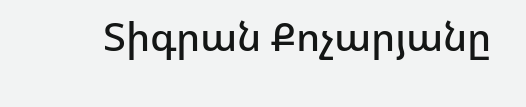Տիգրան Քոչարյանը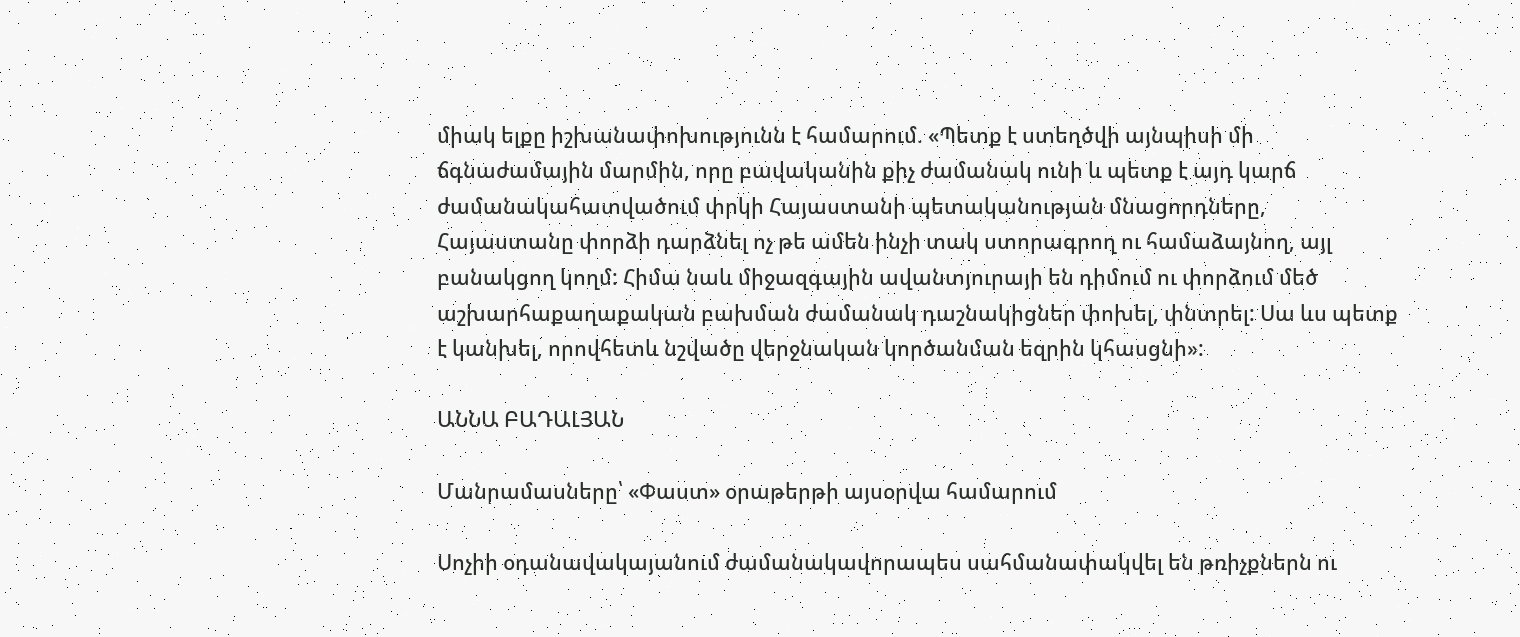միակ ելքը իշխանափոխությունն է համարում. «Պետք է ստեղծվի այնպիսի մի ճգնաժամային մարմին, որը բավականին քիչ ժամանակ ունի և պետք է այդ կարճ ժամանակահատվածում փրկի Հայաստանի պետականության մնացորդները, Հայաստանը փորձի դարձնել ոչ թե ամեն ինչի տակ ստորագրող ու համաձայնող, այլ բանակցող կողմ: Հիմա նաև միջազգային ավանտյուրայի են դիմում ու փորձում մեծ աշխարհաքաղաքական բախման ժամանակ դաշնակիցներ փոխել, փնտրել: Սա ևս պետք է կանխել, որովհետև նշվածը վերջնական կործանման եզրին կհասցնի»:

ԱՆՆԱ ԲԱԴԱԼՅԱՆ

Մանրամասները՝ «Փաստ» օրաթերթի այսօրվա համարում

Սոչիի օդանավակայանում ժամանակավորապես սահմանափակվել են թռիչքներն ու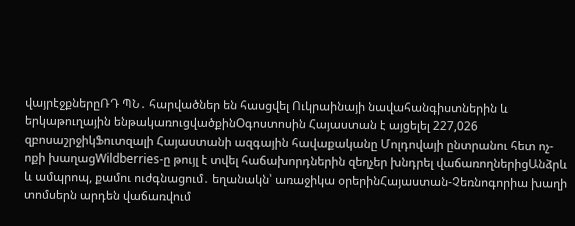վայրէջքներըՌԴ ՊՆ․ հարվածներ են հասցվել Ուկրաինայի նավահանգիստներին և երկաթուղային ենթակառուցվածքինՕգոստոսին Հայաստան է այցելել 227,026 զբոսաշրջիկՖուտզալի Հայաստանի ազգային հավաքականը Մոլդովայի ընտրանու հետ ոչ-ոքի խաղացWildberries-ը թույլ է տվել հաճախորդներին զեղչեր խնդրել վաճառողներիցԱնձրև և ամպրոպ, քամու ուժգնացում․ եղանակն՝ առաջիկա օրերինՀայաստան-Չեռնոգորիա խաղի տոմսերն արդեն վաճառվում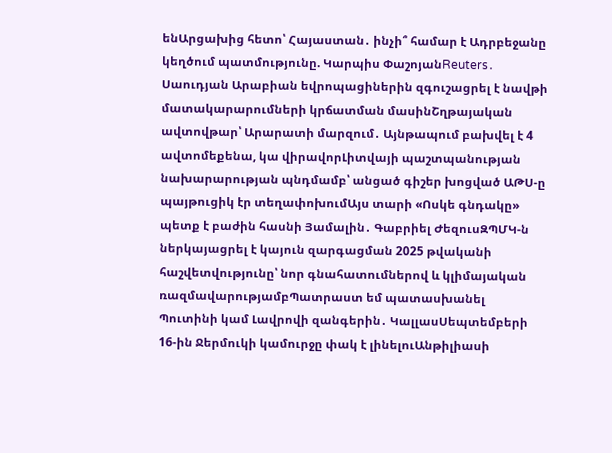ենԱրցախից հետո՝ Հայաստան․ ինչի՞ համար է Ադրբեջանը կեղծում պատմությունը. Կարպիս ՓաշոյանReuters․ Սաուդյան Արաբիան եվրոպացիներին զգուշացրել է նավթի մատակարարումների կրճատման մասինՇղթայական ավտովթար՝ Արարատի մարզում․ Այնթապում բախվել է 4 ավտոմեքենա, կա վիրավորԼիտվայի պաշտպանության նախարարության պնդմամբ՝ անցած գիշեր խոցված ԱԹՍ-ը պայթուցիկ էր տեղափոխումԱյս տարի «Ոսկե գնդակը» պետք է բաժին հասնի Յամալին․ Գաբրիել ԺեզուսԶՊՄԿ-ն ներկայացրել է կայուն զարգացման 2025 թվականի հաշվետվությունը՝ նոր գնահատումներով և կլիմայական ռազմավարությամբՊատրաստ եմ պատասխանել Պուտինի կամ Լավրովի զանգերին․ ԿալլասՍեպտեմբերի 16-ին Ջերմուկի կամուրջը փակ է լինելուԱնթիլիասի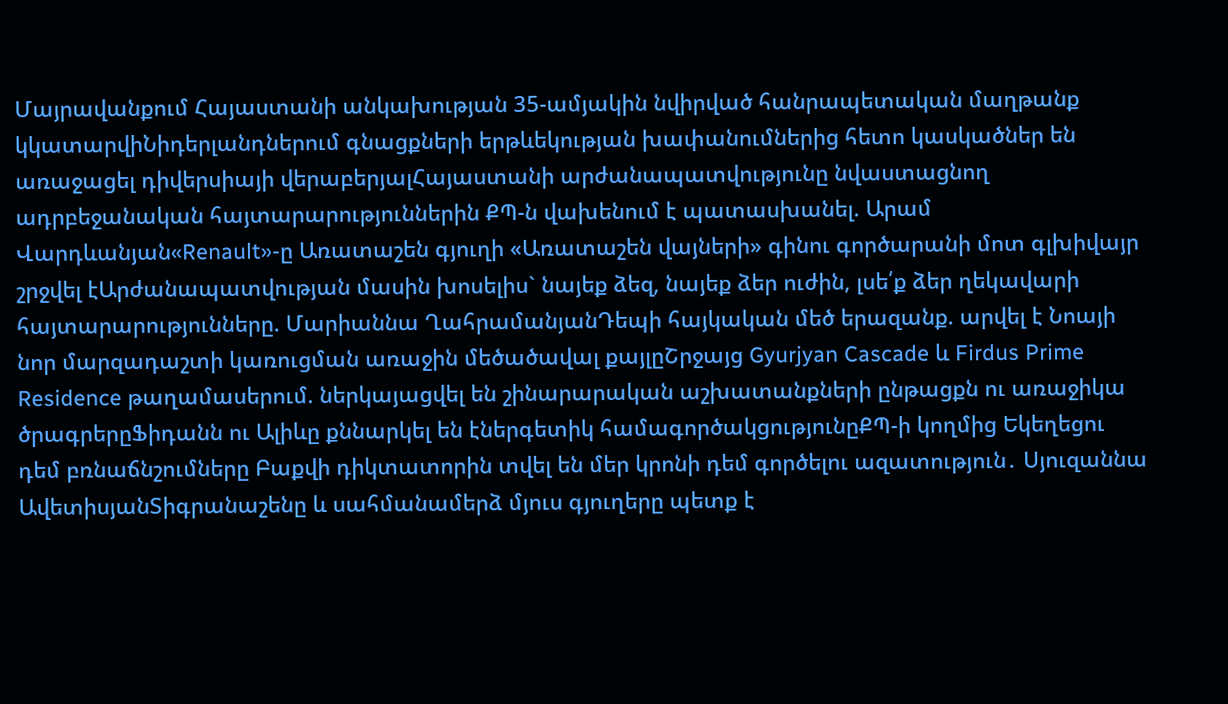Մայրավանքում Հայաստանի անկախության 35-ամյակին նվիրված հանրապետական մաղթանք կկատարվիՆիդերլանդներում գնացքների երթևեկության խափանումներից հետո կասկածներ են առաջացել դիվերսիայի վերաբերյալՀայաստանի արժանապատվությունը նվաստացնող ադրբեջանական հայտարարություններին ՔՊ-ն վախենում է պատասխանել. Արամ Վարդևանյան«Renault»-ը Առատաշեն գյուղի «Առատաշեն վայների» գինու գործարանի մոտ գլխիվայր շրջվել էԱրժանապատվության մասին խոսելիս` նայեք ձեզ, նայեք ձեր ուժին, լսե՛ք ձեր ղեկավարի հայտարարությունները. Մարիաննա ՂահրամանյանԴեպի հայկական մեծ երազանք. արվել է Նոայի նոր մարզադաշտի կառուցման առաջին մեծածավալ քայլըՇրջայց Gyurjyan Cascade և Firdus Prime Residence թաղամասերում. ներկայացվել են շինարարական աշխատանքների ընթացքն ու առաջիկա ծրագրերըՖիդանն ու Ալիևը քննարկել են էներգետիկ համագործակցությունըՔՊ-ի կողմից Եկեղեցու դեմ բռնաճնշումները Բաքվի դիկտատորին տվել են մեր կրոնի դեմ գործելու ազատություն․ Սյուզաննա ԱվետիսյանՏիգրանաշենը և սահմանամերձ մյուս գյուղերը պետք է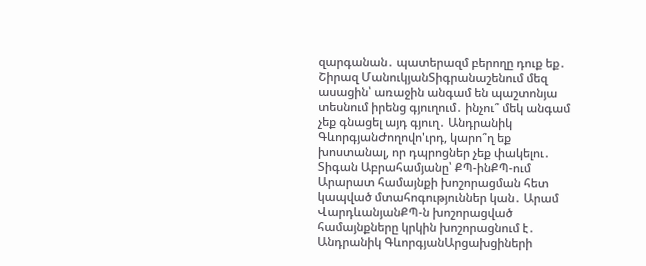զարգանան․ պատերազմ բերողը դուք եք․ Շիրազ ՄանուկյանՏիգրանաշենում մեզ ասացին՝ առաջին անգամ են պաշտոնյա տեսնում իրենց գյուղում․ ինչու՞ մեկ անգամ չեք գնացել այդ գյուղ․ Անդրանիկ ԳևորգյանԺողովո'ւրդ, կարո՞ղ եք խոստանալ, որ դպրոցներ չեք փակելու․ Տիգան Աբրահամյանը՝ ՔՊ-ինՔՊ-ում Արարատ համայնքի խոշորացման հետ կապված մտահոգություններ կան․ Արամ ՎարդևանյանՔՊ-ն խոշորացված համայնքները կրկին խոշորացնում է․ Անդրանիկ ԳևորգյանԱրցախցիների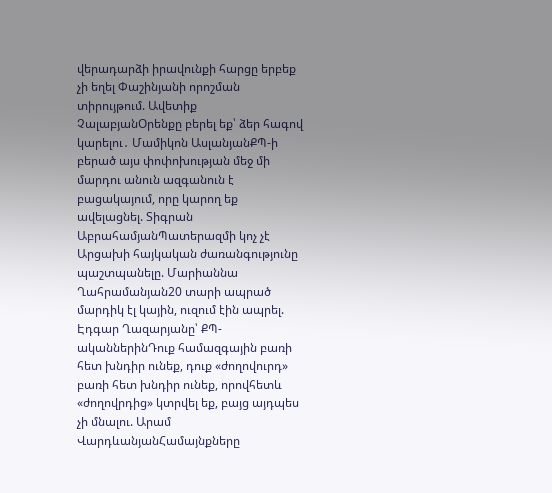վերադարձի իրավունքի հարցը երբեք չի եղել Փաշինյանի որոշման տիրույթում. Ավետիք ՉալաբյանՕրենքը բերել եք՝ ձեր հագով կարելու․ Մամիկոն ԱսլանյանՔՊ-ի բերած այս փոփոխության մեջ մի մարդու անուն ազգանուն է բացակայում, որը կարող եք ավելացնել. Տիգրան ԱբրահամյանՊատերազմի կոչ չէ Արցախի հայկական ժառանգությունը պաշտպանելը. Մարիաննա Ղահրամանյան20 տարի ապրած մարդիկ էլ կային, ուզում էին ապրել. Էդգար Ղազարյանը՝ ՔՊ-ականներինԴուք համազգային բառի հետ խնդիր ունեք, դուք «ժողովուրդ» բառի հետ խնդիր ունեք, որովհետև «ժողովրդից» կտրվել եք, բայց այդպես չի մնալու. Արամ ՎարդևանյանՀամայնքները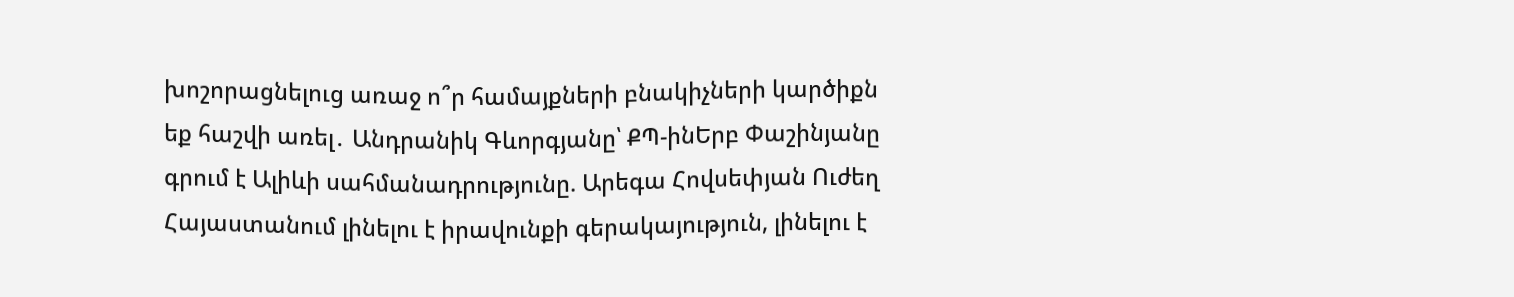խոշորացնելուց առաջ ո՞ր համայքների բնակիչների կարծիքն եք հաշվի առել․ Անդրանիկ Գևորգյանը՝ ՔՊ-ինԵրբ Փաշինյանը գրում է Ալիևի սահմանադրությունը. Արեգա Հովսեփյան Ուժեղ Հայաստանում լինելու է իրավունքի գերակայություն, լինելու է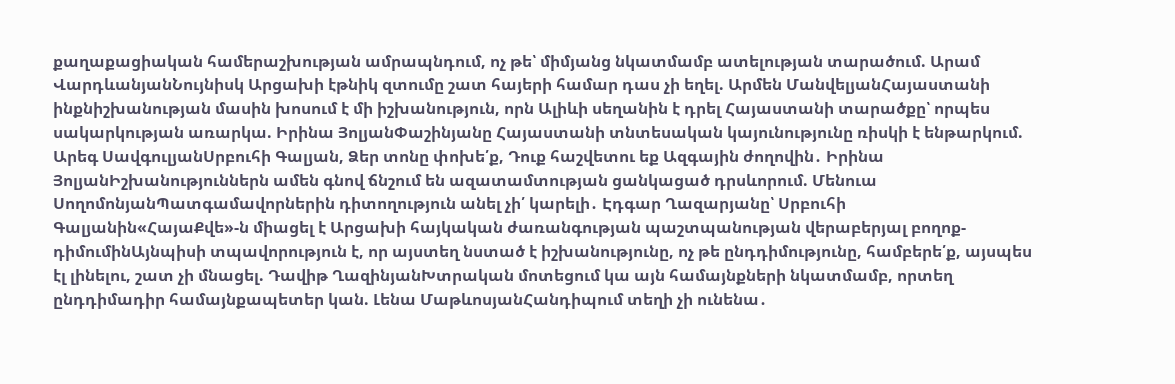քաղաքացիական համերաշխության ամրապնդում, ոչ թե՝ միմյանց նկատմամբ ատելության տարածում. Արամ ՎարդևանյանՆույնիսկ Արցախի էթնիկ զտումը շատ հայերի համար դաս չի եղել. Արմեն ՄանվելյանՀայաստանի ինքնիշխանության մասին խոսում է մի իշխանություն, որն Ալիևի սեղանին է դրել Հայաստանի տարածքը՝ որպես սակարկության առարկա. Իրինա ՅոլյանՓաշինյանը Հայաստանի տնտեսական կայունությունը ռիսկի է ենթարկում. Արեգ ՍավգուլյանՍրբուհի Գալյան, Ձեր տոնը փոխե՛ք, Դուք հաշվետու եք Ազգային ժողովին․ Իրինա ՅոլյանԻշխանություններն ամեն գնով ճնշում են ազատամտության ցանկացած դրսևորում. Մենուա ՍողոմոնյանՊատգամավորներին դիտողություն անել չի՛ կարելի․ Էդգար Ղազարյանը՝ Սրբուհի Գալյանին«ՀայաՔվե»-ն միացել է Արցախի հայկական ժառանգության պաշտպանության վերաբերյալ բողոք-դիմումինԱյնպիսի տպավորություն է, որ այստեղ նստած է իշխանությունը, ոչ թե ընդդիմությունը, համբերե՛ք, այսպես էլ լինելու, շատ չի մնացել. Դավիթ ՂազինյանԽտրական մոտեցում կա այն համայնքների նկատմամբ, որտեղ ընդդիմադիր համայնքապետեր կան. Լենա ՄաթևոսյանՀանդիպում տեղի չի ունենա․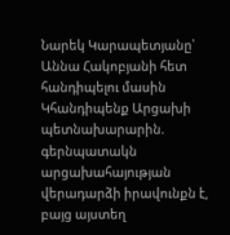Նարեկ Կարապետյանը՝ Աննա Հակոբյանի հետ հանդիպելու մասին Կհանդիպենք Արցախի պետնախարարին. գերնպատակն արցախահայության վերադարձի իրավունքն է, բայց այստեղ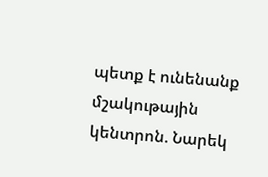պետք է ունենանք մշակութային կենտրոն. Նարեկ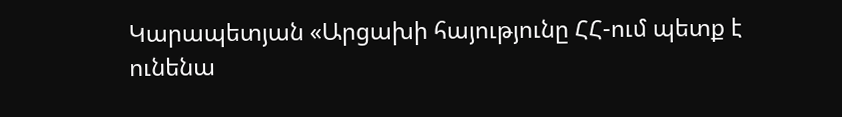Կարապետյան «Արցախի հայությունը ՀՀ-ում պետք է ունենա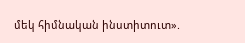մեկ հիմնական ինստիտուտ».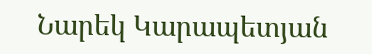Նարեկ Կարապետյան